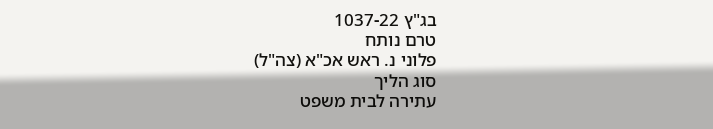בג"ץ 1037-22
טרם נותח
פלוני נ. ראש אכ"א (צה"ל)
סוג הליך
עתירה לבית משפט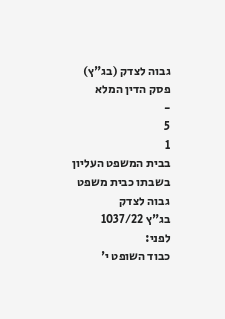גבוה לצדק (בג"ץ)
פסק הדין המלא
-
5
1
בבית המשפט העליון בשבתו כבית משפט גבוה לצדק
בג"ץ 1037/22
לפני:
כבוד השופט י'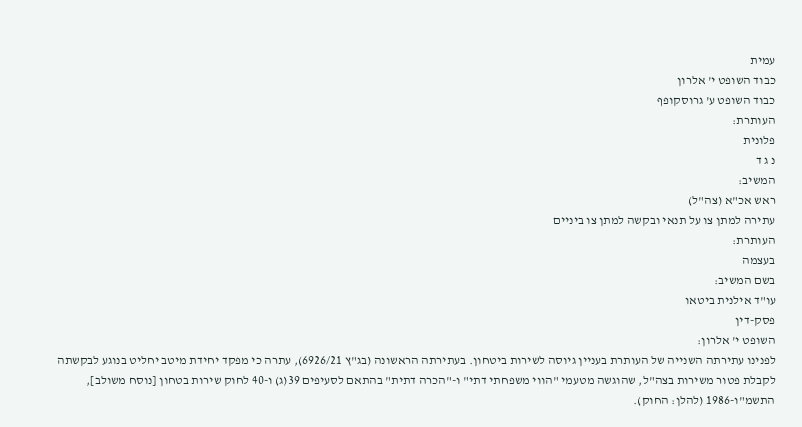עמית
כבוד השופט י' אלרון
כבוד השופט ע' גרוסקופף
העותרת:
פלונית
נ ג ד
המשיב:
ראש אכ"א (צה"ל)
עתירה למתן צו על תנאי ובקשה למתן צו ביניים
העותרת:
בעצמה
בשם המשיב:
עו"ד אילנית ביטאו
פסק-דין
השופט י' אלרון:
לפנינו עתירתה השנייה של העותרת בעניין גיוסה לשירות ביטחון. בעתירתה הראשונה (בג"ץ 6926/21), עתרה כי מפקד יחידת מיטב יחליט בנוגע לבקשתה לקבלת פטור משירות בצה"ל, שהוגשה מטעמי "הווי משפחתי דתי" ו-"הכרה דתית" בהתאם לסעיפים 39(ג) ו-40 לחוק שירות בטחון [נוסח משולב], התשמ"ו-1986 (להלן: החוק).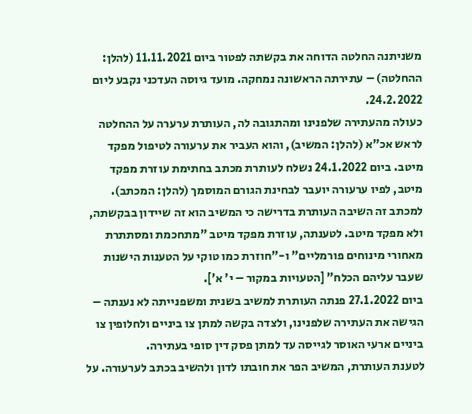משניתנה החלטה הדוחה את בקשתה לפטור ביום 11.11.2021 (להלן: ההחלטה) – עתירתה הראשונה נמחקה. מועד גיוסה העדכני נקבע ליום 24.2.2022.
כעולה מהעתירה שלפנינו ומהתגובה לה, העותרת ערערה על ההחלטה לראש אכ"א (להלן: המשיב), והוא העביר את ערעורה לטיפול מפקד מיטב. ביום 24.1.2022 נשלח לעותרת מכתב בחתימת עוזרת מפקד מיטב, לפיו ערעורה יועבר לבחינת הגורם המוסמך (להלן: המכתב). למכתב זה השיבה העותרת בדרישה כי המשיב הוא זה שיידון בבקשתה, ולא מפקד מיטב. לטענתה, עוזרת מפקד מיטב "מתחכמת ומסתתרת מאחורי מינוחים פורמליים" ו-"חוזרת כמו טוקי על הטענות הישנות שעבר עליהם הכלח" [הטעויות במקור – י' א'].
ביום 27.1.2022 פנתה העותרת למשיב בשנית ומשפנייתה לא נענתה – הגישה את העתירה שלפנינו, ולצדה בקשה למתן צו ביניים ולחלופין צו ביניים ארעי האוסר לגייסה עד למתן פסק דין סופי בעתירה.
לטענת העותרת, המשיב הפר את חובתו לדון ולהשיב בכתב לערעורה. על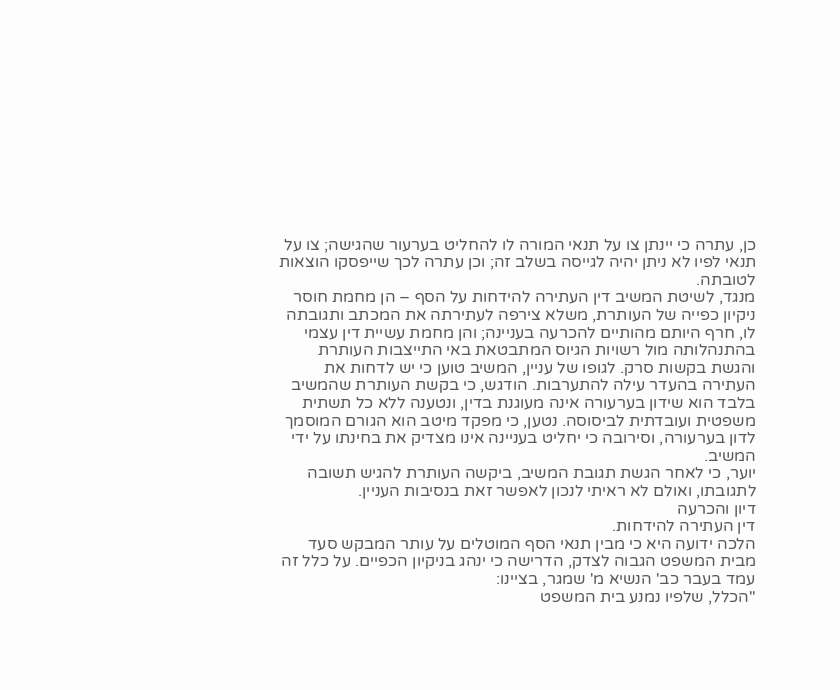כן, עתרה כי יינתן צו על תנאי המורה לו להחליט בערעור שהגישה; צו על תנאי לפיו לא ניתן יהיה לגייסה בשלב זה; וכן עתרה לכך שייפסקו הוצאות לטובתה.
מנגד, לשיטת המשיב דין העתירה להידחות על הסף – הן מחמת חוסר ניקיון כפייה של העותרת, משלא צירפה לעתירתה את המכתב ותגובתה לו, חרף היותם מהותיים להכרעה בעניינה; והן מחמת עשיית דין עצמי בהתנהלותה מול רשויות הגיוס המתבטאת באי התייצבות העותרת והגשת בקשות סרק. לגופו של עניין, המשיב טוען כי יש לדחות את העתירה בהעדר עילה להתערבות. הודגש, כי בקשת העותרת שהמשיב בלבד הוא שידון בערעורה אינה מעוגנת בדין, ונטענה ללא כל תשתית משפטית ועובדתית לביסוסה. נטען, כי מפקד מיטב הוא הגורם המוסמך לדון בערעורה, וסירובה כי יחליט בעניינה אינו מצדיק את בחינתו על ידי המשיב.
יוער, כי לאחר הגשת תגובת המשיב, ביקשה העותרת להגיש תשובה לתגובתו, ואולם לא ראיתי לנכון לאפשר זאת בנסיבות העניין.
דיון והכרעה
דין העתירה להידחות.
הלכה ידועה היא כי מבין תנאי הסף המוטלים על עותר המבקש סעד מבית המשפט הגבוה לצדק, הדרישה כי ינהג בניקיון הכפיים. על כלל זה עמד בעבר כב' הנשיא מ' שמגר, בציינו:
"הכלל, שלפיו נמנע בית המשפט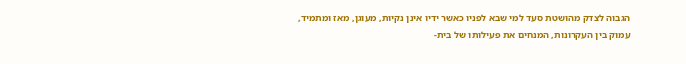הגבוה לצדק מהושטת סעד למי שבא לפניו כאשר ידיו אינן נקיות, מעוגן, מאז ומתמיד, עמוק בין העקרונות, המנחים את פעילותו של בית-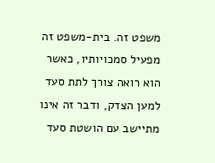משפט זה. בית-משפט זה מפעיל סמכויותיו, כאשר הוא רואה צורך לתת סעד למען הצדק, ודבר זה אינו מתיישב עם הושטת סעד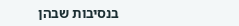בנסיבות שבהן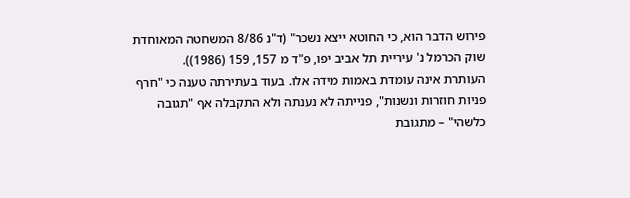פירוש הדבר הוא, כי החוטא ייצא נשכר" (ד"נ 8/86 המשחטה המאוחדת שוק הכרמל נ' עיריית תל אביב יפו, פ"ד מ 157, 159 (1986)).
העותרת אינה עומדת באמות מידה אלו. בעוד בעתירתה טענה כי "חרף פניות חוזרות ונשנות", פנייתה לא נענתה ולא התקבלה אף "תגובה כלשהי" – מתגובת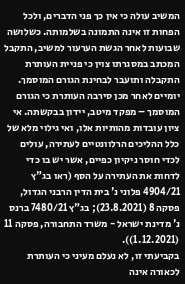המשיב עולה כי אין כך פני הדברים, ולכל הפחות זו אינה התמונה בשלמותה. כשלושה שבועות לאחר הגשת הערעור למשיב, התקבל המכתב במסגרתו צוין כי פניית העותרת התקבלה ותועבר לבחינת הגורם המוסמך. יומיים לאחר מכן סירבה העותרת כי הגורם המוסמך – מפקד מיטב, יידון בבקשתה. אי ציון עובדות מהותיות אלו, ואי גילוי מלא של כלל ההליכים הרלוונטיים לעתירה, עולים לכדי חוסר ניקיון כפיים, אשר יש בו כדי לדחות את העתירה על הסף (ראו בג"ץ 4904/21 פלוני נ' בית הדין הרבני הגדול, פסקה 8 (23.8.2021); בג"ץ 7480/21 ברנס נ' מדינת ישראל - משרד התחבורה, פסקה 11 (1.12.2021)).
בקביעתי זו, לא נעלם מעיני כי העותרת לכאורה אינה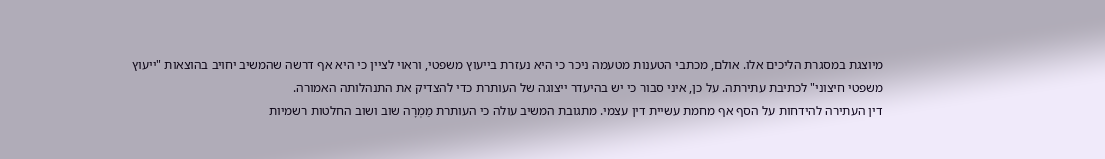מיוצגת במסגרת הליכים אלו. אולם, מכתבי הטענות מטעמה ניכר כי היא נעזרת בייעוץ משפטי, וראוי לציין כי היא אף דרשה שהמשיב יחויב בהוצאות "ייעוץ משפטי חיצוני" לכתיבת עתירתה. על כן, איני סבור כי יש בהיעדר ייצוגה של העותרת כדי להצדיק את התנהלותה האמורה.
דין העתירה להידחות על הסף אף מחמת עשיית דין עצמי. מתגובת המשיב עולה כי העותרת מַמְרָה שוב ושוב החלטות רשמיות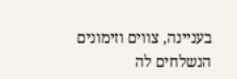בעניינה, צווים וזימונים הנשלחים לה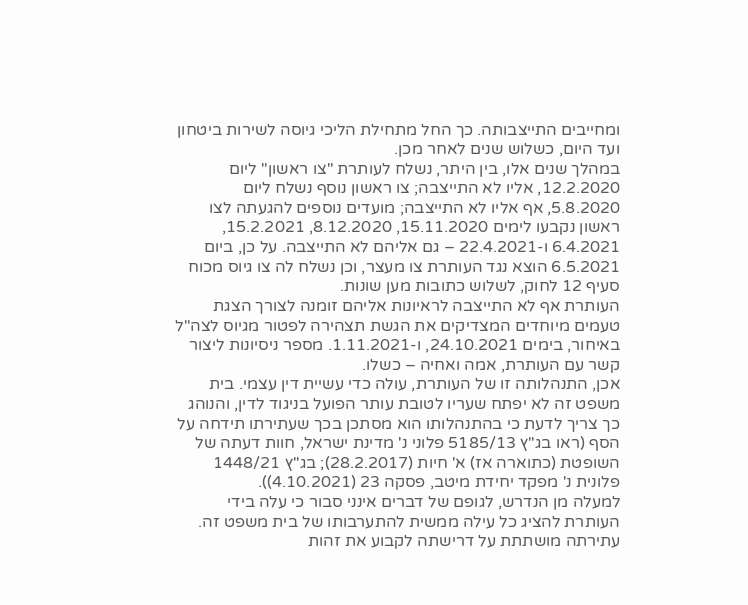ומחייבים התייצבותה. כך החל מתחילת הליכי גיוסה לשירות ביטחון ועד היום, כשלוש שנים לאחר מכן.
במהלך שנים אלו, בין היתר, נשלח לעותרת "צו ראשון" ליום 12.2.2020, אליו לא התייצבה; צו ראשון נוסף נשלח ליום 5.8.2020, אף אליו לא התייצבה; מועדים נוספים להגעתה לצו ראשון נקבעו לימים 15.11.2020, 8.12.2020, 15.2.2021, 6.4.2021 ו-22.4.2021 – גם אליהם לא התייצבה. על כן, ביום 6.5.2021 הוצא נגד העותרת צו מעצר, וכן נשלח לה צו גיוס מכוח סעיף 12 לחוק, לשלוש כתובות מען שונות.
העותרת אף לא התייצבה לראיונות אליהם זומנה לצורך הצגת טעמים מיוחדים המצדיקים את הגשת תצהירה לפטור מגיוס לצה"ל באיחור, בימים 24.10.2021, ו-1.11.2021. מספר ניסיונות ליצור קשר עם העותרת, אמה ואחיה – כשלו.
אכן, התנהלותה זו של העותרת, עולה כדי עשיית דין עצמי. בית משפט זה לא יפתח שעריו לטובת עותר הפועל בניגוד לדין, והנוהג כך צריך לדעת כי בהתנהלותו הוא מסתכן בכך שעתירתו תידחה על הסף (ראו בג"ץ 5185/13 פלוני נ' מדינת ישראל, חוות דעתה של השופטת (כתוארה אז) א' חיות (28.2.2017); בג"ץ 1448/21 פלונית נ' מפקד יחידת מיטב, פסקה 23 (4.10.2021)).
למעלה מן הנדרש, לגופם של דברים אינני סבור כי עלה בידי העותרת להציג כל עילה ממשית להתערבותו של בית משפט זה. עתירתה מושתתת על דרישתה לקבוע את זהות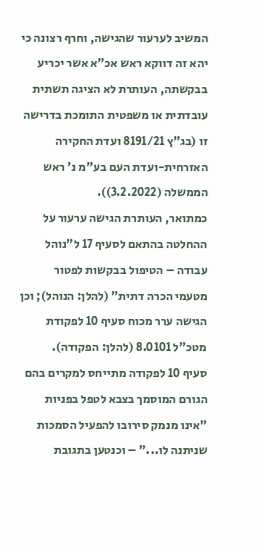המשיב לערעור שהגישה, וחרף רצונה כי יהא זה דווקא ראש אכ"א אשר יכריע בבקשתה, העותרת לא הציגה תשתית עובדתית או משפטית התומכת בדרישה זו (בג"ץ 8191/21 ועדת החקירה האזרחית-ועדת העם בע"מ נ' ראש הממשלה (3.2.2022)).
כמתואר, העותרת הגישה ערעור על ההחלטה בהתאם לסעיף 17 ל"נוהל עבודה – הטיפול בבקשות לפטור מטעמי הכרה דתית" (להלן: הנוהל); וכן הגישה ערר מכוח סעיף 10 לפקודת מטכ"ל 8.0101 (להלן: הפקודה).
סעיף 10 לפקודה מתייחס למקרים בהם הגורם המוסמך בצבא לטפל בפניות "אינו מנמק סירובו להפעיל הסמכות שניתנה לו..." – וכנטען בתגובת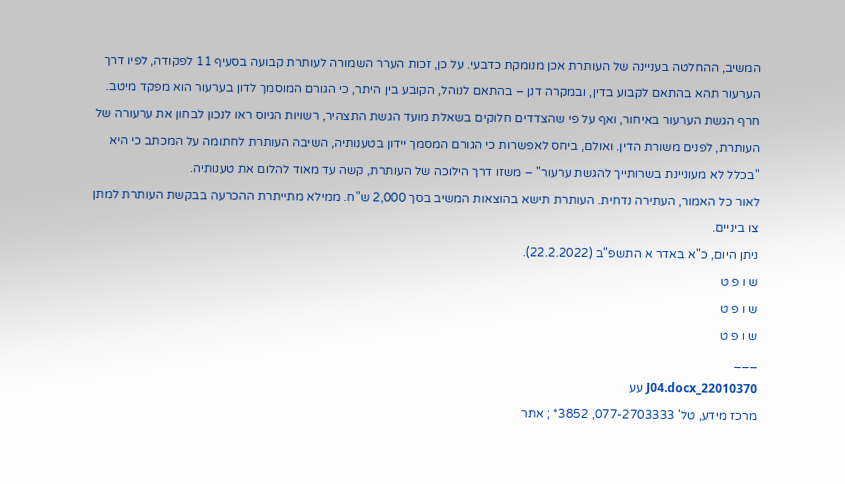המשיב, ההחלטה בעניינה של העותרת אכן מנומקת כדבעי. על כן, זכות הערר השמורה לעותרת קבועה בסעיף 11 לפקודה, לפיו דרך הערעור תהא בהתאם לקבוע בדין, ובמקרה דנן – בהתאם לנוהל, הקובע בין היתר, כי הגורם המוסמך לדון בערעור הוא מפקד מיטב.
חרף הגשת הערעור באיחור, ואף על פי שהצדדים חלוקים בשאלת מועד הגשת התצהיר, רשויות הגיוס ראו לנכון לבחון את ערעורה של העותרת, לפנים משורת הדין. ואולם, ביחס לאפשרות כי הגורם המסמך יידון בטענותיה, השיבה העותרת לחתומה על המכתב כי היא "בכלל לא מעוניינת בשרותייך להגשת ערעור" – משזו דרך הילוכה של העותרת, קשה עד מאוד להלום את טענותיה.
לאור כל האמור, העתירה נדחית. העותרת תישא בהוצאות המשיב בסך 2,000 ש"ח. ממילא מתייתרת ההכרעה בבקשת העותרת למתן צו ביניים.
ניתן היום, כ"א באדר א התשפ"ב (22.2.2022).
ש ו פ ט
ש ו פ ט
ש ו פ ט
___
22010370_J04.docx עע
מרכז מידע, טל' 077-2703333, 3852* ; אתר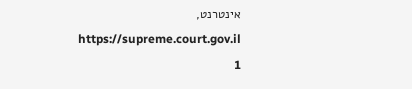אינטרנט, https://supreme.court.gov.il
1